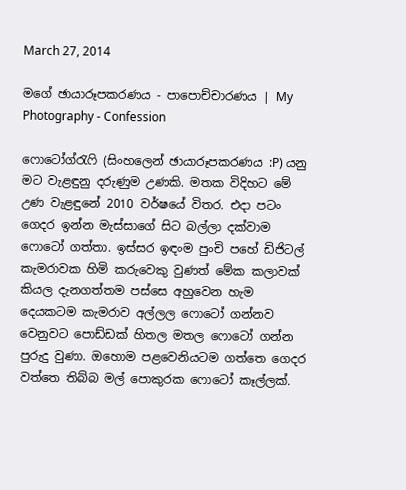March 27, 2014

මගේ ඡායාරූපකරණය - පාපොච්චාරණය | My Photography - Confession

ෆොටෝග්රැෆි (සිංහලෙන් ඡායාරූපකරණය :P) යනු මට වැළඳුනු දරුණුම උණකි. මතක විදිහට මේ උණ වැළඳුනේ 2010 වර්ෂයේ විතර. එදා පටං ගෙදර ඉන්න මැස්සාගේ සිට බල්ලා දක්වාම ෆොටෝ ගත්තා. ඉස්සර ඉඳංම පුංචි පහේ ඩිජිටල් කැමරාවක හිමි කරුවෙකු වුණත් මේක කලාවක් කියල දැනගත්තම පස්සෙ අහුවෙන හැම දෙයකටම කැමරාව අල්ලල ෆොටෝ ගන්නව වෙනුවට පොඩ්ඩක් හිතල මතල ෆොටෝ ගන්න පුරුදු වුණා. ඔහොම පළවෙනියටම ගත්තෙ ගෙදර වත්තෙ තිබ්බ මල් පොකුරක ෆොටෝ කෑල්ලක්.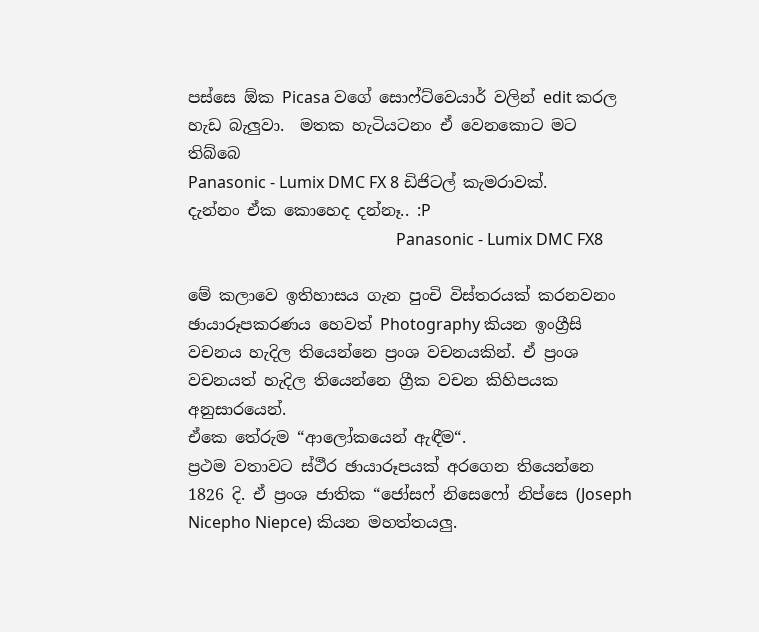පස්සෙ ඕක Picasa වගේ සොෆ්ට්වෙයාර් වලින් edit කරල හැඩ බැලුවා.  මතක හැටියටනං ඒ වෙනකොට මට තිබ්බෙ
Panasonic - Lumix DMC FX 8 ඩිජිටල් කැමරාවක්.
දැන්නං ඒක කොහෙද දන්නෑ.. :P
                                                    Panasonic - Lumix DMC FX8

මේ කලාවෙ ඉතිහාසය ගැන පුංචි විස්තරයක් කරනවනං ඡායාරූපකරණය හෙවත් Photography කියන ඉංග්‍රීසි වචනය හැදිල තියෙන්නෙ ප්‍රංශ වචනයකින්. ඒ ප්‍රංශ වචනයත් හැදිල තියෙන්නෙ ග්‍රීක වචන කිහිපයක අනුසාරයෙන්.
ඒකෙ තේරුම “ආලෝකයෙන් ඇඳීම“.
ප්‍රථම වතාවට ස්ථීර ඡායාරූපයක් අරගෙන තියෙන්නෙ 1826 දි. ඒ ප්‍රංශ ජාතික “ජෝසෆ් නිසෙෆෝ නිප්සෙ (Joseph Nicepho Niepce) කියන මහත්තයලු.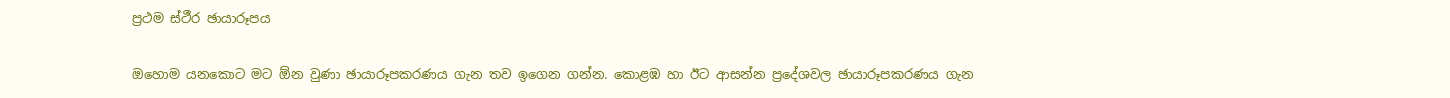ප්‍රථම ස්ථීර ඡායාරූපය

ඔහොම යනකොට මට ඕන වුණා ඡායාරූපකරණය ගැන තව ඉගෙන ගන්න. කොළඹ හා ඊට ආසන්න ප්‍රදේශවල ඡායාරූපකරණය ගැන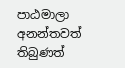පාඨමාලා අනන්තවත් තිබුණත්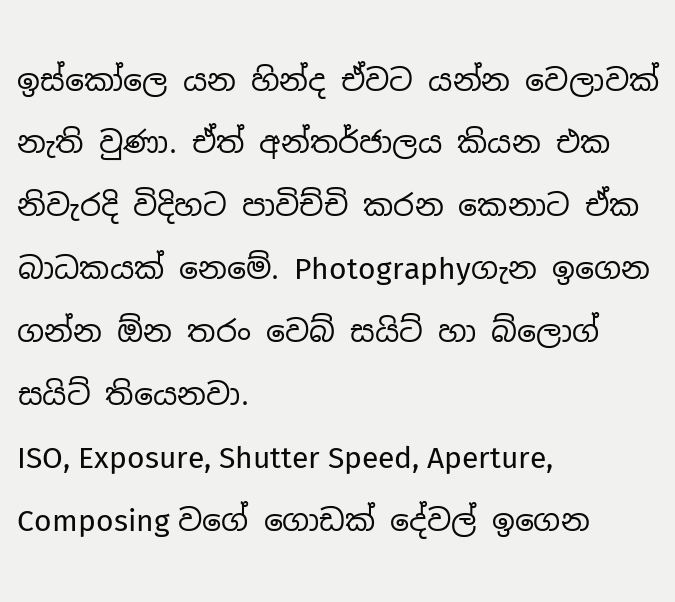ඉස්කෝලෙ යන හින්ද ඒවට යන්න වෙලාවක් නැති වුණා. ඒත් අන්තර්ජාලය කියන එක නිවැරදි විදිහට පාවිච්චි කරන කෙනාට ඒක බාධකයක් නෙමේ. Photographyගැන ඉගෙන ගන්න ඕන තරං වෙබ් සයිට් හා බ්ලොග් සයිට් තියෙනවා.
ISO, Exposure, Shutter Speed, Aperture, Composing වගේ ගොඩක් දේවල් ඉගෙන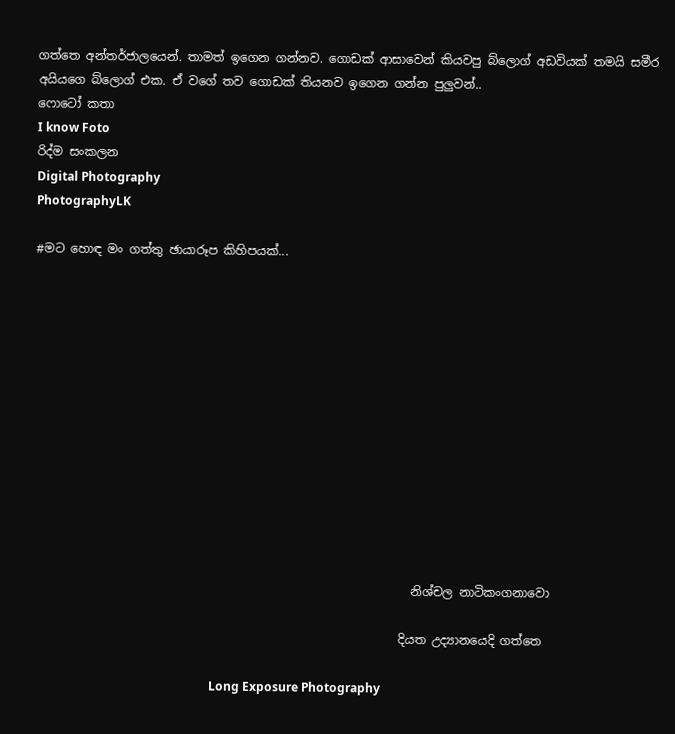ගත්තෙ අන්තර්ජාලයෙන්. තාමත් ඉගෙන ගන්නව. ගොඩක් ආසාවෙන් කියවපු බ්ලොග් අඩවියක් තමයි සමීර අයියගෙ බ්ලොග් එක. ඒ වගේ තව ගොඩක් තියනව ඉගෙන ගන්න පුලුවන්..
ෆොටෝ කතා
I know Foto
රිද්ම සංකලන
Digital Photography
PhotographyLK

#මට හොඳ මං ගත්තු ඡායාරූප කිහිපයක්...













                                                               නිශ්චල නාටිකංගනාවො

                                                             දියත උද්‍යානයෙදි ගත්තෙ

                                                           Long Exposure Photography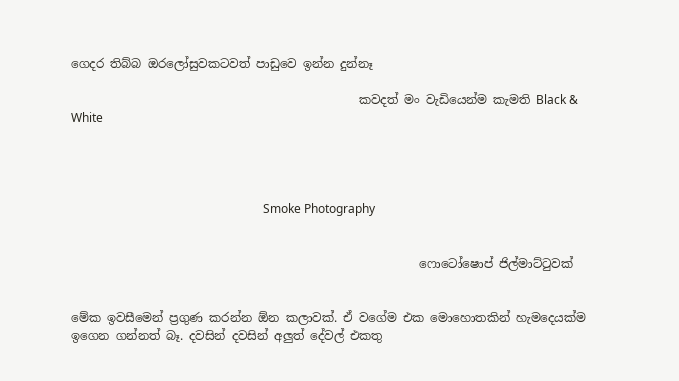ගෙදර තිබ්බ ඔරලෝසුවකටවත් පාඩුවෙ ඉන්න දුන්නෑ

                                                කවදත් මං වැඩියෙන්ම කැමති Black & White




                                                                Smoke Photography


                                                          ෆොටෝෂොප් ජිල්මාට්ටුවක්


මේක ඉවසීමෙන් ප්‍රගුණ කරන්න ඕන කලාවක්. ඒ වගේම එක මොහොතකින් හැමදෙයක්ම ඉගෙන ගන්නත් බෑ. දවසින් දවසින් අලුත් දේවල් එකතු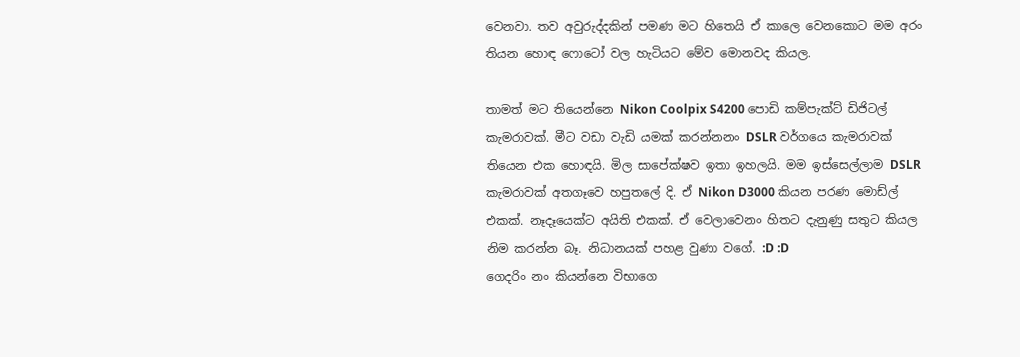වෙනවා. තව අවුරුද්දකින් පමණ මට හිතෙයි ඒ කාලෙ වෙනකොට මම අරං තියන හොඳ ෆොටෝ වල හැටියට මේව මොනවද කියල.

තාමත් මට තියෙන්නෙ Nikon Coolpix S4200 පොඩි කම්පැක්ට් ඩිජිටල් කැමරාවක්. මීට වඩා වැඩි යමක් කරන්නනං DSLR වර්ගයෙ කැමරාවක් තියෙන එක හොඳයි. මිල සාපේක්ෂව ඉතා ඉහලයි. මම ඉස්සෙල්ලාම DSLR කැමරාවක් අතගෑවෙ හපුතලේ දි. ඒ Nikon D3000 කියන පරණ මොඩ්ල් එකක්. නෑදෑයෙක්ට අයිති එකක්. ඒ වෙලාවෙනං හිතට දැනුණු සතුට කියල නිම කරන්න බෑ. නිධානයක් පහළ වුණා වගේ. :D :D
ගෙදරිං නං කියන්නෙ විභාගෙ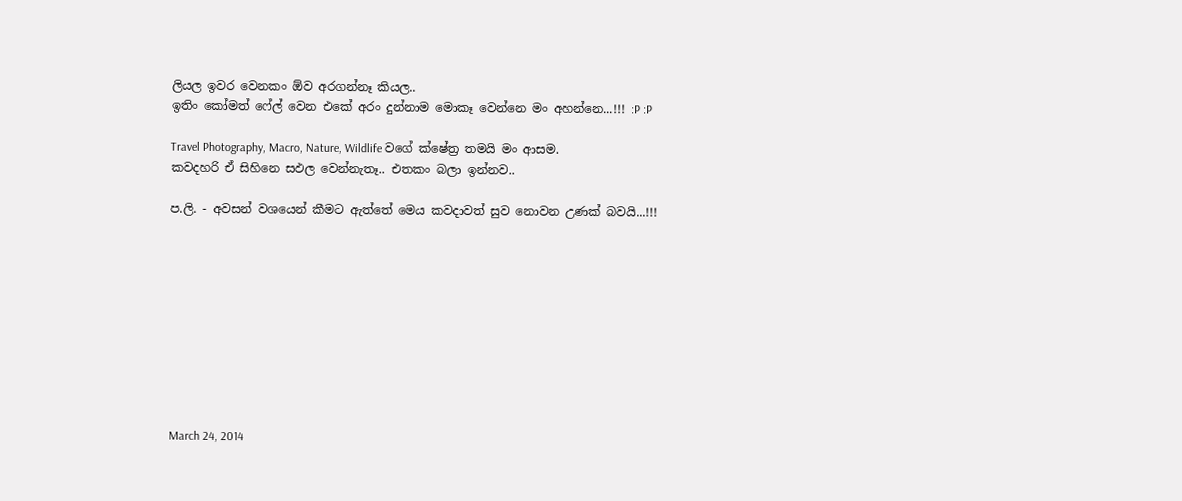ලියල ඉවර වෙනකං ඕව අරගන්නෑ කියල..
ඉතිං කෝමත් ෆේල් වෙන එකේ අරං දුන්නාම මොකෑ වෙන්නෙ මං අහන්නෙ...!!! :P :P

Travel Photography, Macro, Nature, Wildlife වගේ ක්ෂේත්‍ර තමයි මං ආසම.
කවදහරි ඒ සිහිනෙ සඵල වෙන්නැතෑ.. එතකං බලා ඉන්නව..

ප.ලි. - අවසන් වශයෙන් කීමට ඇත්තේ මෙය කවදාවත් සුව නොවන උණක් බවයි...!!!










March 24, 2014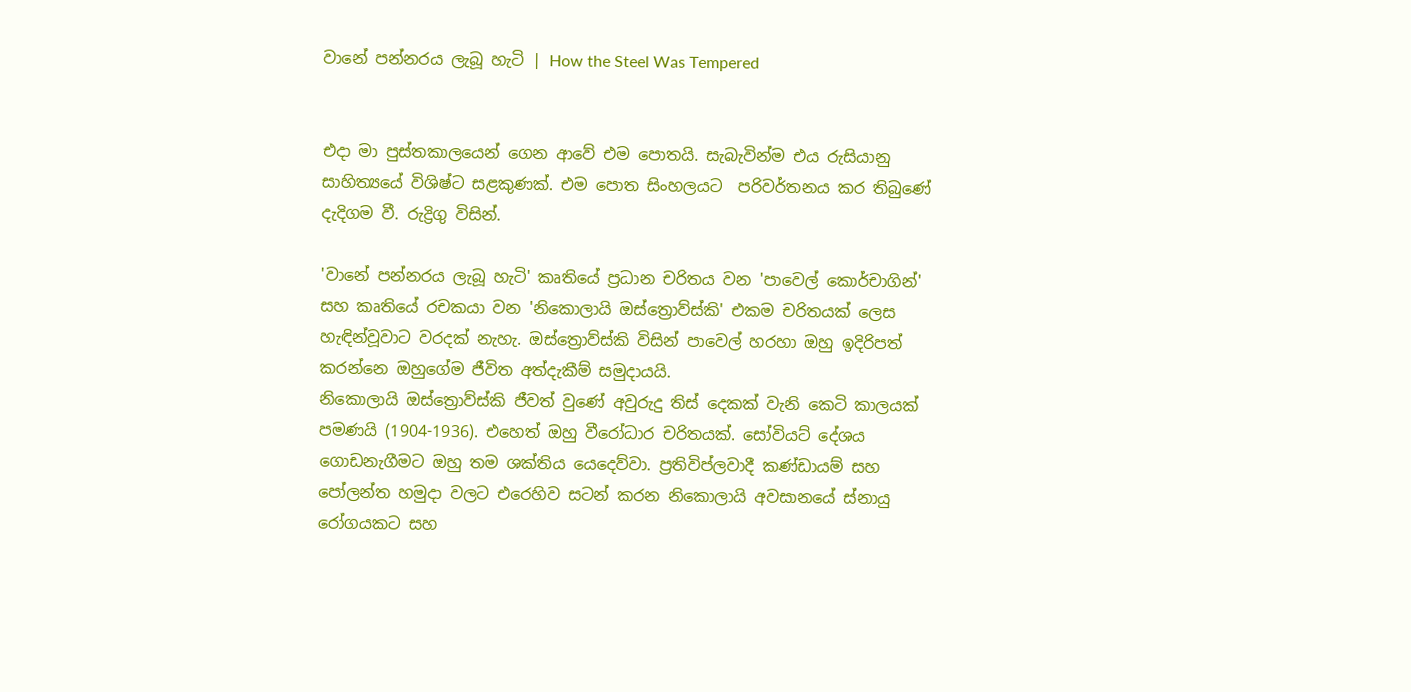වානේ පන්නරය ලැබූ හැටි | How the Steel Was Tempered


එදා මා පුස්තකාලයෙන් ගෙන ආවේ එම පොතයි. සැබැවින්ම එය රුසියානු සාහිත්‍යයේ විශිෂ්ට සළකුණක්. එම පොත සිංහලයට  පරිවර්තනය කර තිබුණේ දැදිගම වී. රුද්‍රිගු විසින්.

'වානේ පන්නරය ලැබූ හැටි' කෘතියේ ප්‍රධාන චරිතය වන 'පාවෙල් කොර්චාගින්' සහ කෘතියේ රචකයා වන 'නිකොලායි ඔස්ත්‍රොව්ස්කි' එකම චරිතයක් ලෙස හැඳින්වූවාට වරදක් නැහැ. ඔස්ත්‍රොව්ස්කි විසින් පාවෙල් හරහා ඔහු ඉදිරිපත් කරන්නෙ ඔහුගේම ජීවිත අත්දැකීම් සමුදායයි.
නිකොලායි ඔස්ත්‍රොව්ස්කි ජීවත් වුණේ අවුරුදු තිස් දෙකක් වැනි කෙටි කාලයක් පමණයි (1904-1936). එහෙත් ඔහු වීරෝධාර චරිතයක්. සෝවියට් දේශය ගොඩනැගීමට ඔහු තම ශක්තිය යෙදෙව්වා. ප්‍රතිවිප්ලවාදී කණ්ඩායම් සහ පෝලන්ත හමුදා වලට එරෙහිව සටන් කරන නිකොලායි අවසානයේ ස්නායු රෝගයකට සහ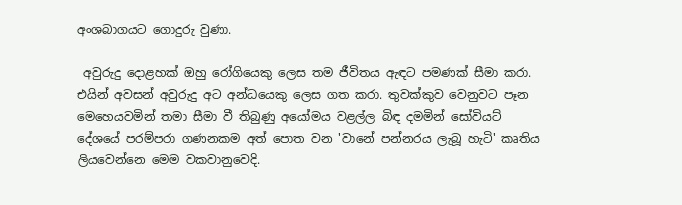අංශබාගයට ගොදුරු වුණා.

 අවුරුදු දොළහක් ඔහු රෝගියෙකු ලෙස තම ජීවිතය ඇඳට පමණක් සීමා කරා. එයින් අවසන් අවුරුදු අට අන්ධයෙකු ලෙස ගත කරා. තුවක්කුව වෙනුවට පෑන මෙහෙයවමින් තමා සීමා වී තිබුණු අයෝමය වළල්ල බිඳ දමමින් සෝවියට් දේශයේ පරම්පරා ගණනකම අත් පොත වන 'වානේ පන්නරය ලැබූ හැටි' කෘතිය ලියවෙන්නෙ මෙම වකවානුවෙදි.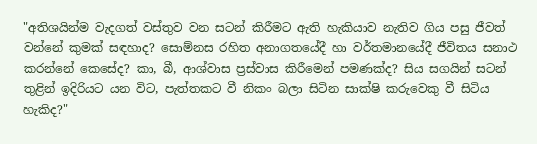"අතිශයින්ම වැදගත් වස්තුව වන සටන් කිරීමට ඇති හැකියාව නැතිව ගිය පසු ජීවත් වන්නේ කුමක් සඳහාද? සොම්නස රහිත අනාගතයේදී හා වර්තමානයේදී ජීවිතය සනාථ කරන්නේ කෙසේද? කා, බී, ආශ්වාස ප්‍රස්වාස කිරීමෙන් පමණක්ද? සිය සගයින් සටන් තුළින් ඉදිරියට යන විට, පැත්තකට වී නිකං බලා සිටින සාක්ෂි කරුවෙකු වී සිටිය හැකිද?"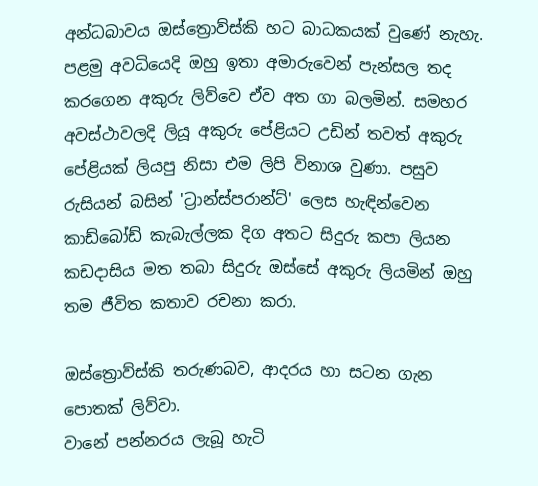අන්ධබාවය ඔස්ත්‍රොව්ස්කි හට බාධකයක් වුණේ නැහැ. පළමු අවධියෙදි ඔහු ඉතා අමාරුවෙන් පැන්සල තද කරගෙන අකුරු ලිව්වෙ ඒව අත ගා බලමින්. සමහර අවස්ථාවලදි ලියූ අකුරු පේළියට උඩින් තවත් අකුරු පේළියක් ලියපු නිසා එම ලිපි විනාශ වුණා. පසුව රුසියන් බසින් 'ට්‍රාන්ස්පරාන්ට්' ලෙස හැඳින්වෙන කාඩ්බෝඩ් කැබැල්ලක දිග අතට සිදුරු කපා ලියන කඩදාසිය මත තබා සිදුරු ඔස්සේ අකුරු ලියමින් ඔහු තම ජීවිත කතාව රචනා කරා.

ඔස්ත්‍රොව්ස්කි තරුණබව, ආදරය හා සටන ගැන පොතක් ලිව්වා.
වානේ පන්නරය ලැබූ හැටි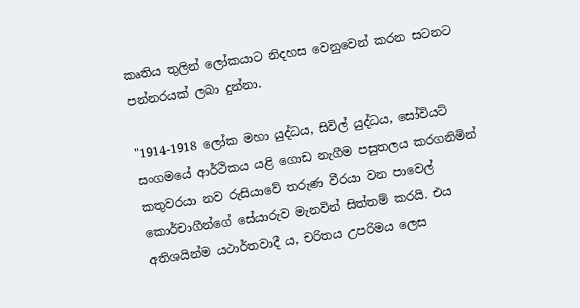කෘතිය තුලින් ලෝකයාට නිදහස වෙනුවෙන් කරන සටනට පන්නරයක් ලබා දුන්නා.

"1914-1918 ලෝක මහා යුද්ධය, සිවිල් යුද්ධය, සෝවියට් සංගමයේ ආර්ථිකය යළි ගොඩ නැගීම පසුතලය කරගනිමින් කතුවරයා නව රුසියාවේ තරුණ වීරයා වන පාවෙල් කොර්චාගීන්ගේ සේයාරුව මැනවින් සිත්තම් කරයි. එය අතිශයින්ම යථාර්තවාදී ය, චරිතය උපරිමය ලෙස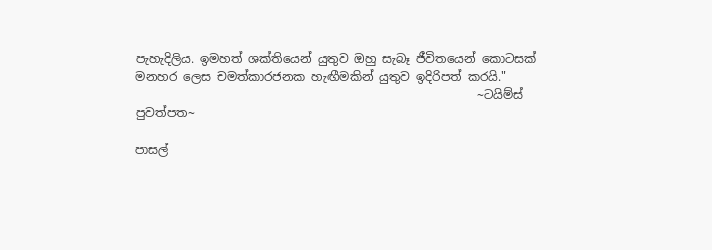පැහැදිලිය. ඉමහත් ශක්තියෙන් යුතුව ඔහු සැබෑ ජීවිතයෙන් කොටසක් මනහර ලෙස චමත්කාරජනක හැඟීමකින් යුතුව ඉදිරිපත් කරයි."
                                                         ~ටයිම්ස් පුවත්පත~

පාසල්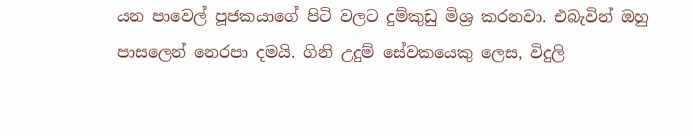යන පාවෙල් පූජකයාගේ පිටි වලට දුම්කුඩු මිශ්‍ර කරනවා. එබැවින් ඔහු පාසලෙන් නෙරපා දමයි. ගිනි උදුම් සේවකයෙකු ලෙස, විදුලි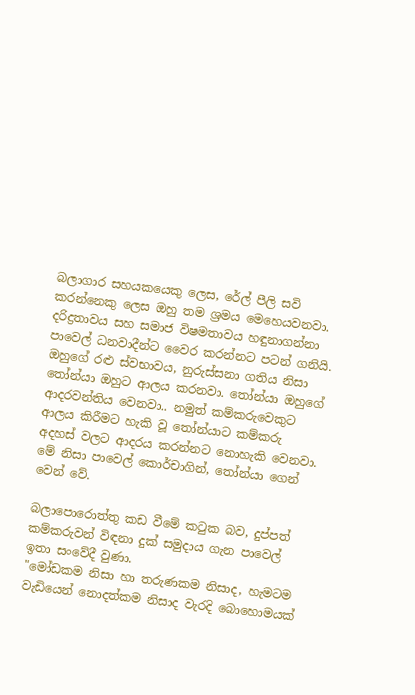බලාගාර සහයකයෙකු ලෙස, රේල් පීලි සවි කරන්නෙකු ලෙස ඔහු තම ශ්‍රමය මෙහෙයවනවා. දරිද්‍රතාවය සහ සමාජ විෂමතාවය හඳුනාගන්නා පාවෙල් ධනවාදීන්ට වෛර කරන්නට පටන් ගනියි.
ඔහුගේ රළු ස්වභාවය, නුරුස්සනා ගතිය නිසා තෝන්යා ඔහුට ආලය කරනවා. තෝන්යා ඔහුගේ ආදරවන්තිය වෙනවා.. නමුත් කම්කරුවෙකුට ආලය කිරීමට හැකි වූ තෝන්යාට කම්කරු අදහස් වලට ආදරය කරන්නට නොහැකි වෙනවා. මේ නිසා පාවෙල් කොර්චාගින්, තෝන්යා ගෙන් වෙන් වේ.

බලාපොරොත්තු කඩ වීමේ කටුක බව, දුප්පත් කම්කරුවන් විඳනා දුක් සමුදාය ගැන පාවෙල් ඉතා සංවේදී වුණා.
"මෝඩකම නිසා හා තරුණකම නිසාද, හැමටම වැඩියෙන් නොදත්කම නිසාද වැරදි බොහොමයක්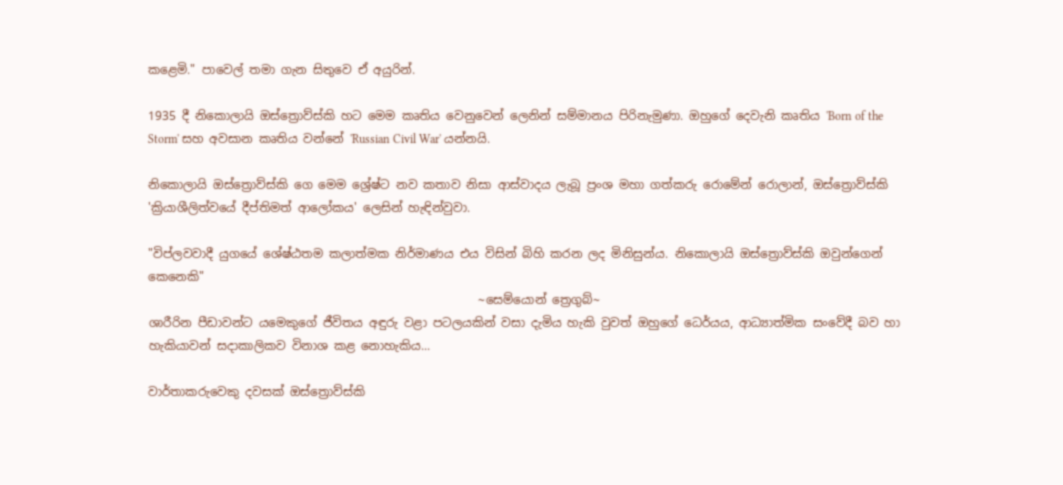කළෙමි." පාවෙල් තමා ගැන සිතුවෙ ඒ අයුරින්.

1935 දී නිකොලායි ඔස්ත්‍රොව්ස්කි හට මෙම කෘතිය වෙනුවෙන් ලෙනින් සම්මානය පිරිනැමුණා. ඔහුගේ දෙවැනි කෘතිය 'Born of the Storm' සහ අවසාන කෘතිය වන්නේ 'Russian Civil War' යන්නයි.

නිකොලායි ඔස්ත්‍රොව්ස්කි ගෙ මෙම ශ්‍රේෂ්ට නව කතාව නිසා ආස්වාදය ලැබූ ප්‍රංශ මහා ගත්කරු රොමේන් රොලාන්, ඔස්ත්‍රොව්ස්කි 'ක්‍රියාශීලිත්වයේ දීප්තිමත් ආලෝකය' ලෙසින් හැඳින්වුවා.

"විප්ලවවාදී යුගයේ ශේෂ්ඨතම කලාත්මක නිර්මාණය එය විසින් බිහි කරන ලද මිනිසුන්ය. නිකොලායි ඔස්ත්‍රොව්ස්කි ඔවුන්ගෙන් කෙනෙකි"
                                                       ~සෙම්යොන් ත්‍රෙගුබ්~
ශාරීරින පීඩාවන්ට යමෙකුගේ ජීවිතය අඳුරු වළා පටලයකින් වසා දැමිය හැකි වුවත් ඔහුගේ ධෙර්යය, ආධ්‍යාත්මික සංවේදී බව හා හැකියාවන් සදාකාලිකව විනාශ කළ නොහැකිය...

වාර්තාකරුවෙකු දවසක් ඔස්ත්‍රොව්ස්කි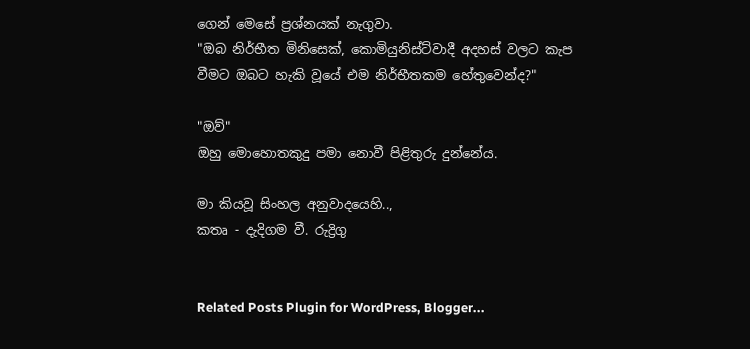ගෙන් මෙසේ ප්‍රශ්නයක් නැගුවා.
"ඔබ නිර්භීත මිනිසෙක්, කොමියුනිස්ට්වාදී අදහස් වලට කැප වීමට ඔබට හැකි වූයේ එම නිර්භීතකම හේතුවෙන්ද?"

"ඔව්"
ඔහු මොහොතකුදු පමා නොවී පිළිතුරු දුන්නේය.

මා කියවූ සිංහල අනුවාදයෙහි..,
කතෘ - දැදිගම වී. රුද්‍රිගු


Related Posts Plugin for WordPress, Blogger...